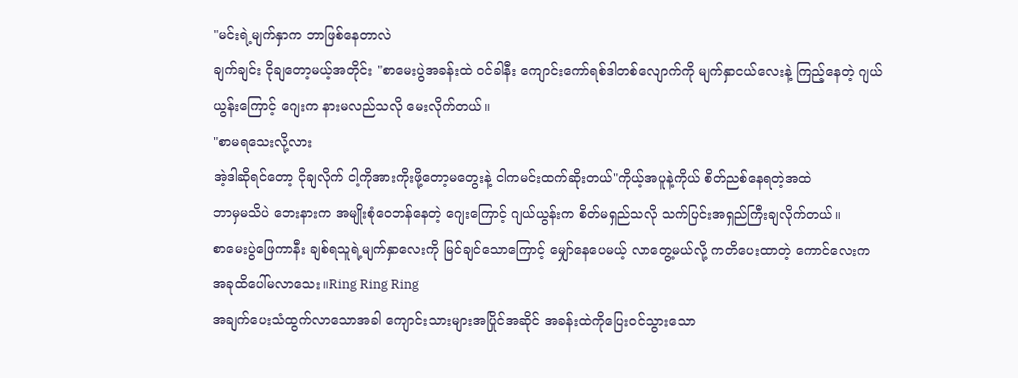"မင်းရဲ့မျက်နှာက ဘာဖြစ်နေတာလဲ
ချက်ချင်း ငိုချတော့မယ့်အတိုင်း "စာမေးပွဲအခန်းထဲ ဝင်ခါနီး ကျောင်းကော်ရစ်ဒါတစ်လျောက်ကို မျက်နှာငယ်လေးနဲ့ ကြည့်နေတဲ့ ဂျယ်ယွန်းကြောင့် ဂျေးက နားမလည်သလို မေးလိုက်တယ်။
"စာမရသေးလို့လား
အဲ့ဒါဆိုရင်တော့ ငိုချလိုက် ငါ့ကိုအားကိုးဖို့တော့မတွေးနဲ့ ငါကမင်းထက်ဆိုးတယ်"ကိုယ့်အပူနဲ့ကိုယ် စိတ်ညစ်နေရတဲ့အထဲ
ဘာမှမသိပဲ ဘေးနားက အမျိုးစုံဝေဘန်နေတဲ့ ဂျေးကြောင့် ဂျယ်ယွန်းက စိတ်မရှည်သလို သက်ပြင်းအရှည်ကြီးချလိုက်တယ်။
စာမေးပွဲဖြေကာနီး ချစ်ရသူရဲ့မျက်နှာလေးကို မြင်ချင်သောကြောင့် မျှော်နေပေမယ့် လာတွေ့မယ်လို့ ကတိပေးထာတဲ့ ကောင်လေးက
အခုထိပေါ်မလာသေး။Ring Ring Ring
အချက်ပေးသံထွက်လာသောအခါ ကျောင်းသားများအပြိုင်အဆိုင် အခန်းထဲကိုပြေးဝင်သွားသော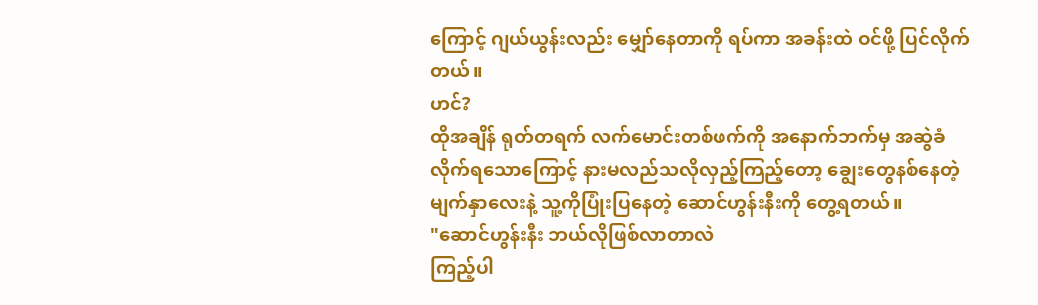ကြောင့် ဂျယ်ယွန်းလည်း မျှော်နေတာကို ရပ်ကာ အခန်းထဲ ဝင်ဖို့ ပြင်လိုက်တယ်။
ဟင်?
ထိုအချိန် ရုတ်တရက် လက်မောင်းတစ်ဖက်ကို အနောက်ဘက်မှ အဆွဲခံလိုက်ရသောကြောင့် နားမလည်သလိုလှည့်ကြည့်တော့ ချွေးတွေနစ်နေတဲ့မျက်နှာလေးနဲ့ သူ့ကိုပြုံးပြနေတဲ့ ဆောင်ဟွန်းနီးကို တွေ့ရတယ်။
"ဆောင်ဟွန်းနီး ဘယ်လိုဖြစ်လာတာလဲ
ကြည့်ပါ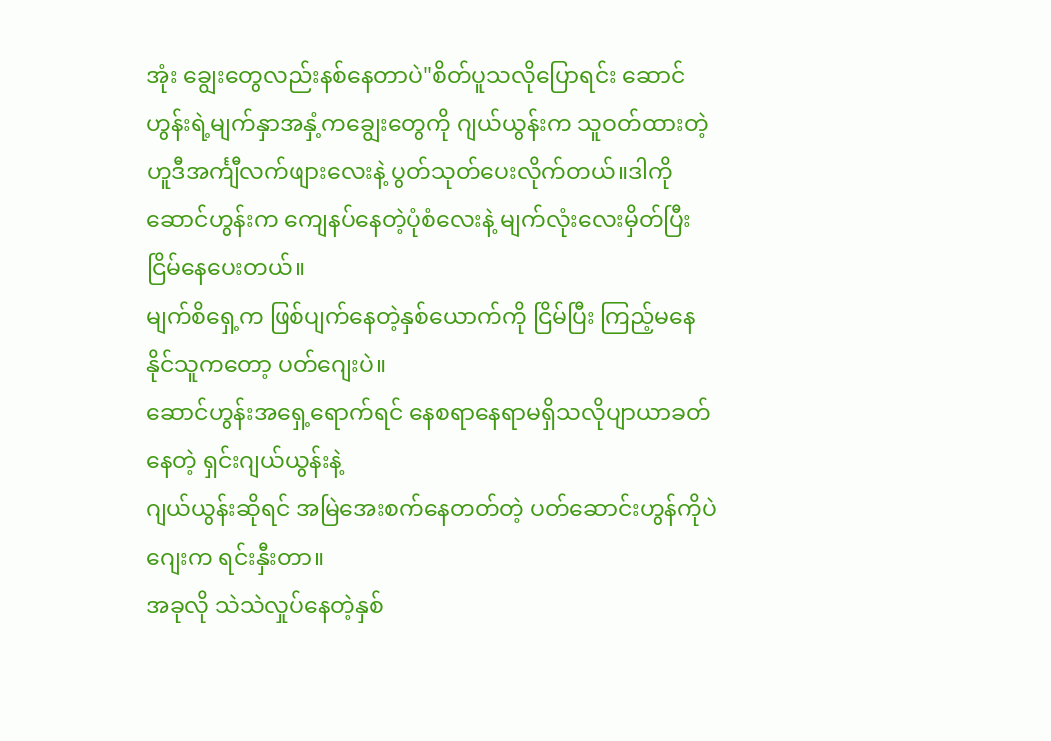အုံး ချွေးတွေလည်းနစ်နေတာပဲ"စိတ်ပူသလိုပြောရင်း ဆောင်ဟွန်းရဲ့မျက်နှာအနှံ့ကချွေးတွေကို ဂျယ်ယွန်းက သူဝတ်ထားတဲ့ ဟူဒီအင်္ကျီလက်ဖျားလေးနဲ့ ပွတ်သုတ်ပေးလိုက်တယ်။ဒါကို ဆောင်ဟွန်းက ကျေနပ်နေတဲ့ပုံစံလေးနဲ့ မျက်လုံးလေးမှိတ်ပြီးငြိမ်နေပေးတယ်။
မျက်စိရှေ့က ဖြစ်ပျက်နေတဲ့နှစ်ယောက်ကို ငြိမ်ပြီး ကြည့်မနေနိုင်သူကတော့ ပတ်ဂျေးပဲ။
ဆောင်ဟွန်းအရှေ့ရောက်ရင် နေစရာနေရာမရှိသလိုပျာယာခတ်နေတဲ့ ရှင်းဂျယ်ယွန်းနဲ့
ဂျယ်ယွန်းဆိုရင် အမြဲအေးစက်နေတတ်တဲ့ ပတ်ဆောင်းဟွန်ကိုပဲ ဂျေးက ရင်းနှီးတာ။
အခုလို သဲသဲလှုပ်နေတဲ့နှစ်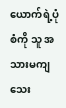ယောက်ရဲ့ပုံစံကို သူ အသားမကျသေး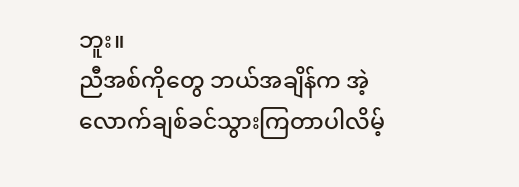ဘူး။
ညီအစ်ကိုတွေ ဘယ်အချိန်က အဲ့လောက်ချစ်ခင်သွားကြတာပါလိမ့်